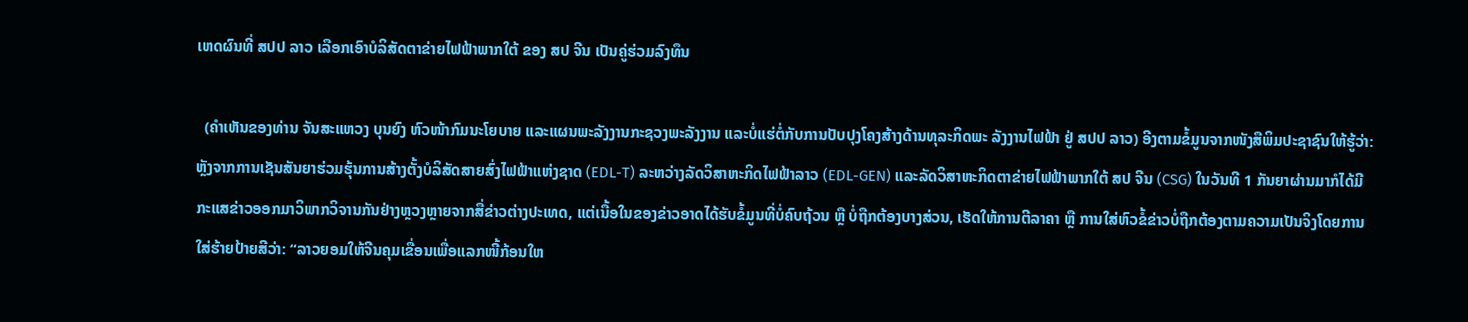ເຫດຜົນທີ່ ສປປ ລາວ ເລືອກເອົາບໍລິສັດຕາຂ່າຍໄຟຟ້າພາກໃຕ້ ຂອງ ສປ ຈີນ ເປັນຄູ່ຮ່ວມລົງທຶນ

  (ຄຳເຫັນຂອງທ່ານ ຈັນສະແຫວງ ບຸນຍົງ ຫົວໜ້າກົມນະໂຍບາຍ ແລະແຜນພະລັງງານກະຊວງພະລັງງານ ແລະບໍ່ແຮ່ຕໍ່ກັບການປັບປຸງໂຄງສ້າງດ້ານທຸລະກິດພະ ລັງງານໄຟຟ້າ ຢູ່ ສປປ ລາວ) ອີງຕາມຂໍ້ມູນຈາກໜັງສືພິມປະຊາຊົນໃຫ້ຮູ້ວ່າ: ຫຼັງຈາກການເຊັນສັນຍາຮ່ວມຮຸ້ນການສ້າງຕັ້ງບໍລິສັດສາຍສົ່ງໄຟຟ້າແຫ່ງຊາດ (EDL-T) ລະຫວ່າງລັດວິສາຫະກິດໄຟຟ້າລາວ (EDL-GEN) ແລະລັດວິສາຫະກິດຕາຂ່າຍໄຟຟ້າພາກໃຕ້ ສປ ຈີນ (CSG) ໃນວັນທີ 1 ກັນຍາຜ່ານມາກໍໄດ້ມີກະແສຂ່າວອອກມາວິພາກວິຈານກັນຢ່າງຫຼວງຫຼາຍຈາກສື່ຂ່າວຕ່າງປະເທດ, ແຕ່ເນື້ອໃນຂອງຂ່າວອາດໄດ້ຮັບຂໍ້ມູນທີ່ບໍ່ຄົບຖ້ວນ ຫຼື ບໍ່ຖືກຕ້ອງບາງສ່ວນ, ເຮັດໃຫ້ການຕີລາຄາ ຫຼື ການໃສ່ຫົວຂໍ້ຂ່າວບໍ່ຖືກຕ້ອງຕາມຄວາມເປັນຈິງໂດຍການໃສ່ຮ້າຍປ້າຍສີວ່າ: “ລາວຍອມໃຫ້ຈີນຄຸມເຂື່ອນເພື່ອແລກໜີ້ກ້ອນໃຫ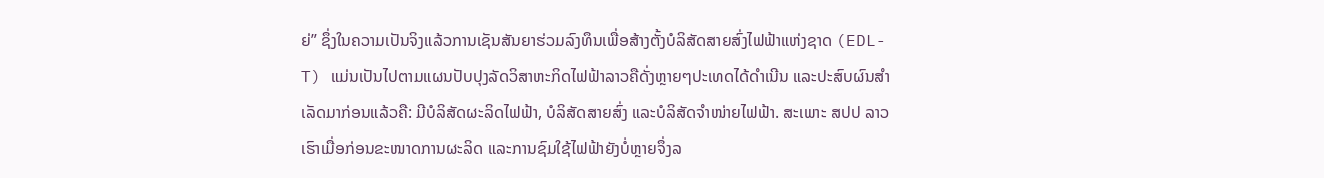ຍ່” ຊຶ່ງໃນຄວາມເປັນຈິງແລ້ວການເຊັນສັນຍາຮ່ວມລົງທຶນເພື່ອສ້າງຕັ້ງບໍລິສັດສາຍສົ່ງໄຟຟ້າແຫ່ງຊາດ (EDL-T) ແມ່ນເປັນໄປຕາມແຜນປັບປຸງລັດວິສາຫະກິດໄຟຟ້າລາວຄືດັ່ງຫຼາຍໆປະເທດໄດ້ດຳເນີນ ແລະປະສົບຜົນສຳເລັດມາກ່ອນແລ້ວຄື: ມີບໍລິສັດຜະລິດໄຟຟ້າ, ບໍລິສັດສາຍສົ່ງ ແລະບໍລິສັດຈຳໜ່າຍໄຟຟ້າ. ສະເພາະ ສປປ ລາວ ເຮົາເມື່ອກ່ອນຂະໜາດການຜະລິດ ແລະການຊົມໃຊ້ໄຟຟ້າຍັງບໍ່ຫຼາຍຈຶ່ງລ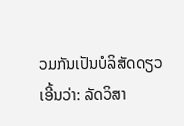ວມກັນເປັນບໍລິສັດດຽວເອີ້ນວ່າ: ລັດວິສາ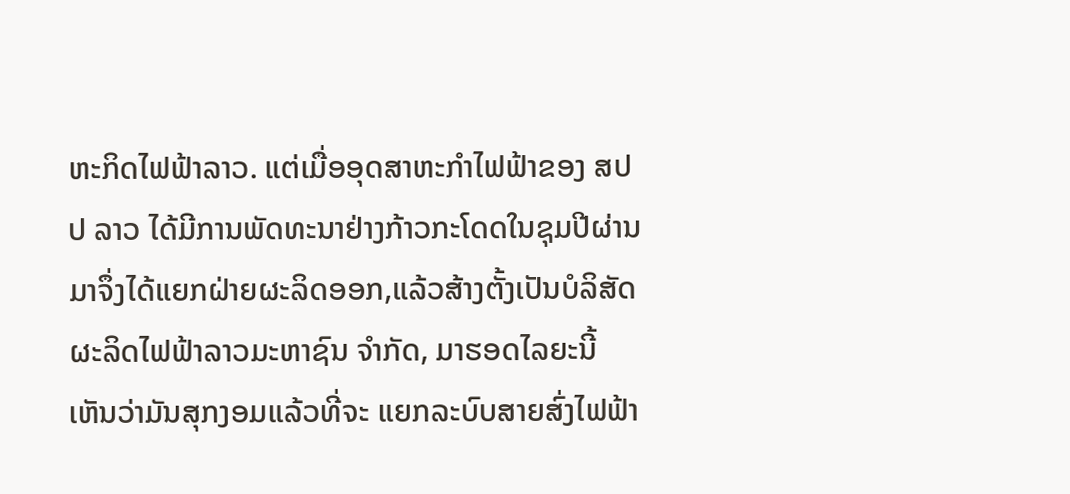ຫະກິດໄຟຟ້າລາວ. ແຕ່ເມື່ອອຸດສາຫະກຳໄຟຟ້າຂອງ ສປປ ລາວ ໄດ້ມີການພັດທະນາຢ່າງກ້າວກະໂດດໃນຊຸມປີຜ່ານມາຈຶ່ງໄດ້ແຍກຝ່າຍຜະລິດອອກ,ແລ້ວສ້າງຕັ້ງເປັນບໍລິສັດຜະລິດໄຟຟ້າລາວມະຫາຊົນ ຈຳກັດ, ມາຮອດໄລຍະນີ້ເຫັນວ່າມັນສຸກງອມແລ້ວທີ່ຈະ ແຍກລະບົບສາຍສົ່ງໄຟຟ້າ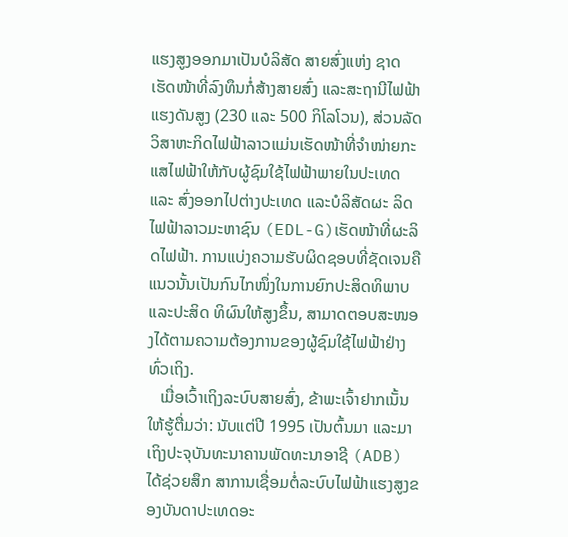ແຮງສູງອອກມາເປັນບໍລິສັດ ສາຍສົ່ງແຫ່ງ ຊາດ ເຮັດໜ້າທີ່ລົງທຶນກໍ່ສ້າງສາຍສົ່ງ ແລະສະຖານີໄຟຟ້າແຮງດັນສູງ (230 ແລະ 500 ກິໂລໂວນ), ສ່ວນລັດວິສາຫະກິດໄຟຟ້າລາວແມ່ນເຮັດໜ້າທີ່ຈໍາໜ່າຍກະແສໄຟຟ້າໃຫ້ກັບຜູ້ຊົມໃຊ້ໄຟຟ້າພາຍໃນປະເທດ ແລະ ສົ່ງອອກໄປຕ່າງປະເທດ ແລະບໍລິສັດຜະ ລິດໄຟຟ້າລາວມະຫາຊົນ (EDL-G)ເຮັດໜ້າທີ່ຜະລິດໄຟຟ້າ. ການແບ່ງຄວາມຮັບຜິດຊອບທີ່ຊັດເຈນຄືແນວນັ້ນເປັນກົນໄກໜຶ່ງໃນການຍົກປະສິດທິພາບ ແລະປະສິດ ທິຜົນໃຫ້ສູງຂຶ້ນ, ສາມາດຕອບສະໜອງໄດ້ຕາມຄວາມຕ້ອງການຂອງຜູ້ຊົມໃຊ້ໄຟຟ້າຢ່າງທົ່ວເຖິງ.
   ເມື່ອເວົ້າເຖິງລະບົບສາຍສົ່ງ, ຂ້າພະເຈົ້າຢາກເນັ້ນໃຫ້ຮູ້ຕື່ມວ່າ: ນັບແຕ່ປີ 1995 ເປັນຕົ້ນມາ ແລະມາເຖິງປະຈຸບັນທະນາຄານພັດທະນາອາຊີ (ADB) ໄດ້ຊ່ວຍສຶກ ສາການເຊື່ອມຕໍ່ລະບົບໄຟຟ້າແຮງສູງຂອງບັນດາປະເທດອະ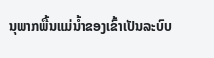ນຸພາກພື້ນແມ່ນໍ້າຂອງເຂົ້າເປັນລະບົບ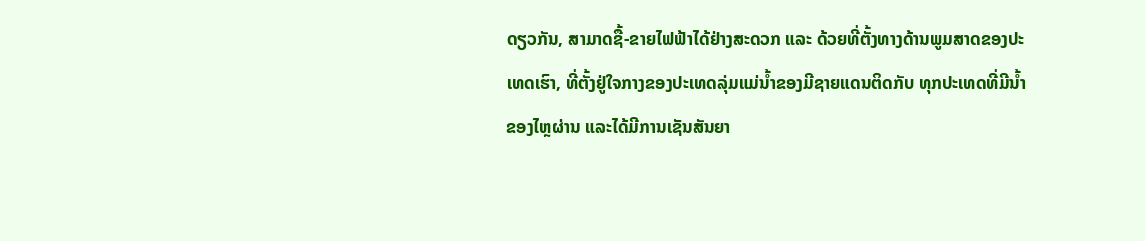ດຽວກັນ, ສາມາດຊື້-ຂາຍໄຟຟ້າໄດ້ຢ່າງສະດວກ ແລະ ດ້ວຍທີ່ຕັ້ງທາງດ້ານພູມສາດຂອງປະ ເທດເຮົາ, ທີ່ຕັ້ງຢູ່ໃຈກາງຂອງປະເທດລຸ່ມແມ່ນໍ້າຂອງມີຊາຍແດນຕິດກັບ ທຸກປະເທດທີ່ມີນໍ້າຂອງໄຫຼຜ່ານ ແລະໄດ້ມີການເຊັນສັນຍາ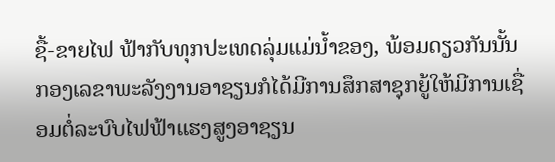ຊື້-ຂາຍໄຟ ຟ້າກັບທຸກປະເທດລຸ່ມແມ່ນໍ້າຂອງ, ພ້ອມດຽວກັນນັ້ນກອງເລຂາພະລັງງານອາຊຽນກໍໄດ້ມີການສຶກສາຊຸກຍູ້ໃຫ້ມີການເຊື່ອມຕໍ່ລະບົບໄຟຟ້າແຮງສູງອາຊຽນ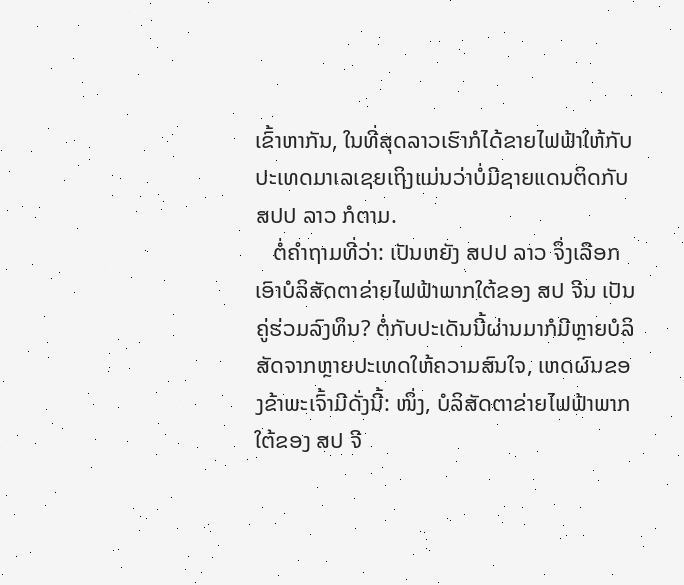ເຂົ້າຫາກັນ, ໃນທີ່ສຸດລາວເຮົາກໍໄດ້ຂາຍໄຟຟ້າໃຫ້ກັບປະເທດມາເລເຊຍເຖິງແມ່ນວ່າບໍ່ມີຊາຍແດນຕິດກັບ ສປປ ລາວ ກໍຕາມ.
   ຕໍ່ຄຳຖາມທີ່ວ່າ: ເປັນຫຍັງ ສປປ ລາວ ຈຶ່ງເລືອກເອົາບໍລິສັດຕາຂ່າຍໄຟຟ້າພາກໃຕ້ຂອງ ສປ ຈີນ ເປັນຄູ່ຮ່ວມລົງທຶນ? ຕໍ່ກັບປະເດັນນີ້ຜ່ານມາກໍມີຫຼາຍບໍລິສັດຈາກຫຼາຍປະເທດໃຫ້ຄວາມສົນໃຈ, ເຫດຜົນຂອງຂ້າພະເຈົ້າມີດັ່ງນີ້: ໜຶ່ງ, ບໍລິສັດຕາຂ່າຍໄຟຟ້າພາກໃຕ້ຂອງ ສປ ຈີ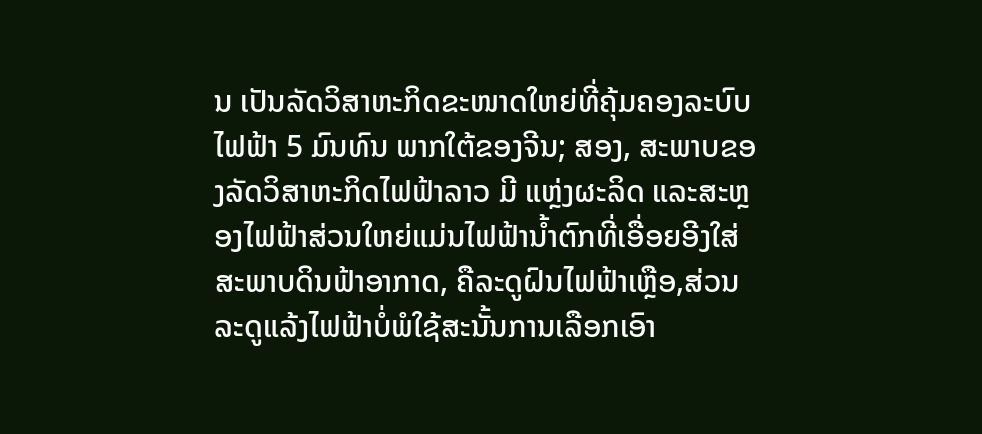ນ ເປັນລັດວິສາຫະກິດຂະໜາດໃຫຍ່ທີ່ຄຸ້ມຄອງລະບົບໄຟຟ້າ 5 ມົນທົນ ພາກໃຕ້ຂອງຈີນ; ສອງ, ສະພາບຂອງລັດວິສາຫະກິດໄຟຟ້າລາວ ມີ ແຫຼ່ງຜະລິດ ແລະສະຫຼອງໄຟຟ້າສ່ວນໃຫຍ່ແມ່ນໄຟຟ້ານໍ້າຕົກທີ່ເອື່ອຍອີງໃສ່ສະພາບດິນຟ້າອາກາດ, ຄືລະດູຝົນໄຟຟ້າເຫຼືອ,ສ່ວນລະດູແລ້ງໄຟຟ້າບໍ່ພໍໃຊ້ສະນັ້ນການເລືອກເອົາ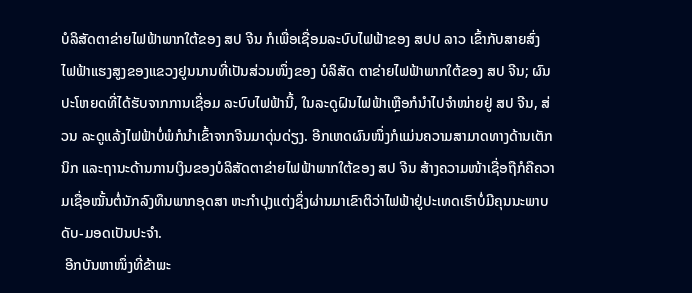ບໍລິສັດຕາຂ່າຍໄຟຟ້າພາກໃຕ້ຂອງ ສປ ຈີນ ກໍເພື່ອເຊື່ອມລະບົບໄຟຟ້າຂອງ ສປປ ລາວ ເຂົ້າກັບສາຍສົ່ງໄຟຟ້າແຮງສູງຂອງແຂວງຢູນນານທີ່ເປັນສ່ວນໜຶ່ງຂອງ ບໍລິສັດ ຕາຂ່າຍໄຟຟ້າພາກໃຕ້ຂອງ ສປ ຈີນ; ຜົນປະໂຫຍດທີ່ໄດ້ຮັບຈາກການເຊື່ອມ ລະບົບໄຟຟ້ານີ້, ໃນລະດູຝົນໄຟຟ້າເຫຼືອກໍນໍາໄປຈໍາໜ່າຍຢູ່ ສປ ຈີນ, ສ່ວນ ລະດູແລ້ງໄຟຟ້າບໍ່ພໍກໍນໍາເຂົ້າຈາກຈີນມາດຸ່ນດ່ຽງ. ອີກເຫດຜົນໜຶ່ງກໍແມ່ນຄວາມສາມາດທາງດ້ານເຕັກນິກ ແລະຖານະດ້ານການເງິນຂອງບໍລິສັດຕາຂ່າຍໄຟຟ້າພາກໃຕ້ຂອງ ສປ ຈີນ ສ້າງຄວາມໜ້າເຊື່ອຖືກໍຄືຄວາມເຊື່ອໝັ້ນຕໍ່ນັກລົງທຶນພາກອຸດສາ ຫະກຳປຸງແຕ່ງຊຶ່ງຜ່ານມາເຂົາຕິວ່າໄຟຟ້າຢູ່ປະເທດເຮົາບໍ່ມີຄຸນນະພາບດັບ-ມອດເປັນປະຈຳ.
 ອີກບັນຫາໜຶ່ງທີ່ຂ້າພະ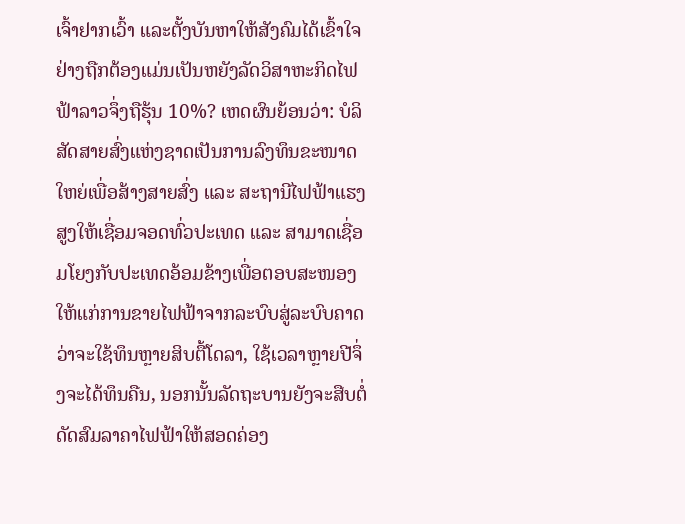ເຈົ້າຢາກເວົ້າ ແລະຕັ້ງບັນຫາໃຫ້ສັງຄົມໄດ້ເຂົ້າໃຈຢ່າງຖືກຕ້ອງແມ່ນເປັນຫຍັງລັດວິສາຫະກິດໄຟຟ້າລາວຈຶ່ງຖືຮຸ້ນ 10%? ເຫດຜົນຍ້ອນວ່າ: ບໍລິສັດສາຍສົ່ງແຫ່ງຊາດເປັນການລົງທຶນຂະໜາດໃຫຍ່ເພື່ອສ້າງສາຍສົ່ງ ແລະ ສະຖານີໄຟຟ້າແຮງສູງໃຫ້ເຊື່ອມຈອດທົ່ວປະເທດ ແລະ ສາມາດເຊື່ອມໂຍງກັບປະເທດອ້ອມຂ້າງເພື່ອຕອບສະໜອງໃຫ້ແກ່ການຂາຍໄຟຟ້າຈາກລະບົບສູ່ລະບົບຄາດວ່າຈະໃຊ້ທຶນຫຼາຍສິບຕື້ໂດລາ, ໃຊ້ເວລາຫຼາຍປີຈຶ່ງຈະໄດ້ທຶນຄືນ, ນອກນັ້ນລັດຖະບານຍັງຈະສືບຕໍ່ດັດສົມລາຄາໄຟຟ້າໃຫ້ສອດຄ່ອງ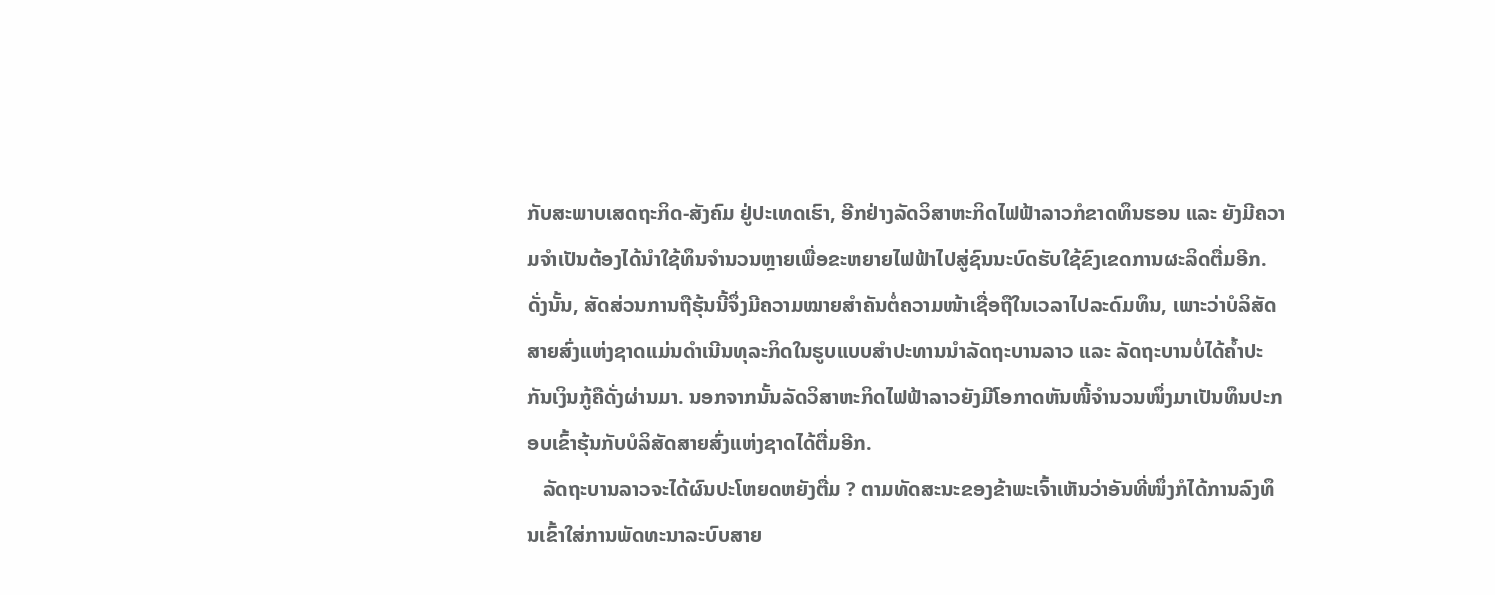ກັບສະພາບເສດຖະກິດ-ສັງຄົມ ຢູ່ປະເທດເຮົາ, ອີກຢ່າງລັດວິສາຫະກິດໄຟຟ້າລາວກໍຂາດທຶນຮອນ ແລະ ຍັງມີຄວາມຈໍາເປັນຕ້ອງໄດ້ນຳໃຊ້ທຶນຈໍານວນຫຼາຍເພື່ອຂະຫຍາຍໄຟຟ້າໄປສູ່ຊົນນະບົດຮັບໃຊ້ຂົງເຂດການຜະລິດຕື່ມອີກ. ດັ່ງນັ້ນ, ສັດສ່ວນການຖືຮຸ້ນນີ້ຈຶ່ງມີຄວາມໝາຍສຳຄັນຕໍ່ຄວາມໜ້າເຊື່ອຖືໃນເວລາໄປລະດົມທຶນ, ເພາະວ່າບໍລິສັດສາຍສົ່ງແຫ່ງຊາດແມ່ນດຳເນີນທຸລະກິດໃນຮູບແບບສຳປະທານນໍາລັດຖະບານລາວ ແລະ ລັດຖະບານບໍ່ໄດ້ຄໍ້າປະກັນເງິນກູ້ຄືດັ່ງຜ່ານມາ. ນອກຈາກນັ້ນລັດວິສາຫະກິດໄຟຟ້າລາວຍັງມີໂອກາດຫັນໜີ້ຈໍານວນໜຶ່ງມາເປັນທຶນປະກອບເຂົ້າຮຸ້ນກັບບໍລິສັດສາຍສົ່ງແຫ່ງຊາດໄດ້ຕື່ມອີກ.
   ລັດຖະບານລາວຈະໄດ້ຜົນປະໂຫຍດຫຍັງຕື່ມ ? ຕາມທັດສະນະຂອງຂ້າພະເຈົ້າເຫັນວ່າອັນທີ່ໜຶ່ງກໍໄດ້ການລົງທຶນເຂົ້າໃສ່ການພັດທະນາລະບົບສາຍ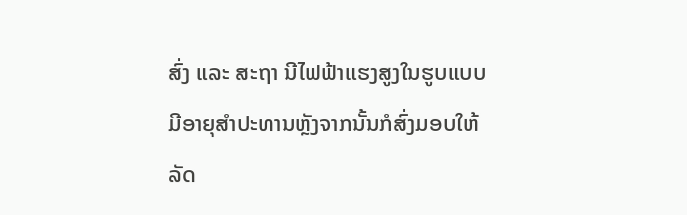ສົ່ງ ແລະ ສະຖາ ນີໄຟຟ້າແຮງສູງໃນຮູບແບບມີອາຍຸສຳປະທານຫຼັງຈາກນັ້ນກໍສົ່ງມອບໃຫ້ລັດ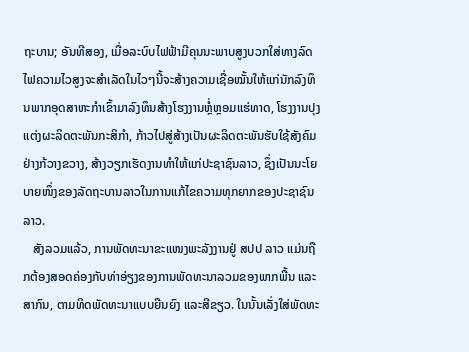ຖະບານ; ອັນທີສອງ, ເມື່ອລະບົບໄຟຟ້າມີຄຸນນະພາບສູງບວກໃສ່ທາງລົດໄຟຄວາມໄວສູງຈະສໍາເລັດໃນໄວໆນີ້ຈະສ້າງຄວາມເຊື່ອໝັ້ນໃຫ້ແກ່ນັກລົງທຶນພາກອຸດສາຫະກຳເຂົ້າມາລົງທຶນສ້າງໂຮງງານຫຼໍ່ຫຼອມແຮ່ທາດ, ໂຮງງານປຸງແຕ່ງຜະລິດຕະພັນກະສິກໍາ, ກ້າວໄປສູ່ສ້າງເປັນຜະລິດຕະພັນຮັບໃຊ້ສັງຄົມຢ່າງກ້ວາງຂວາງ, ສ້າງວຽກເຮັດງານທຳໃຫ້ແກ່ປະຊາຊົນລາວ, ຊຶ່ງເປັນນະໂຍບາຍໜຶ່ງຂອງລັດຖະບານລາວໃນການແກ້ໄຂຄວາມທຸກຍາກຂອງປະຊາຊົນລາວ.
   ສັງລວມແລ້ວ, ການພັດທະນາຂະແໜງພະລັງງານຢູ່ ສປປ ລາວ ແມ່ນຖືກຕ້ອງສອດຄ່ອງກັບທ່າອ່ຽງຂອງການພັດທະນາລວມຂອງພາກພື້ນ ແລະສາກົນ, ຕາມທິດພັດທະນາແບບຍືນຍົງ ແລະສີຂຽວ. ໃນນັ້ນເລັ່ງໃສ່ພັດທະ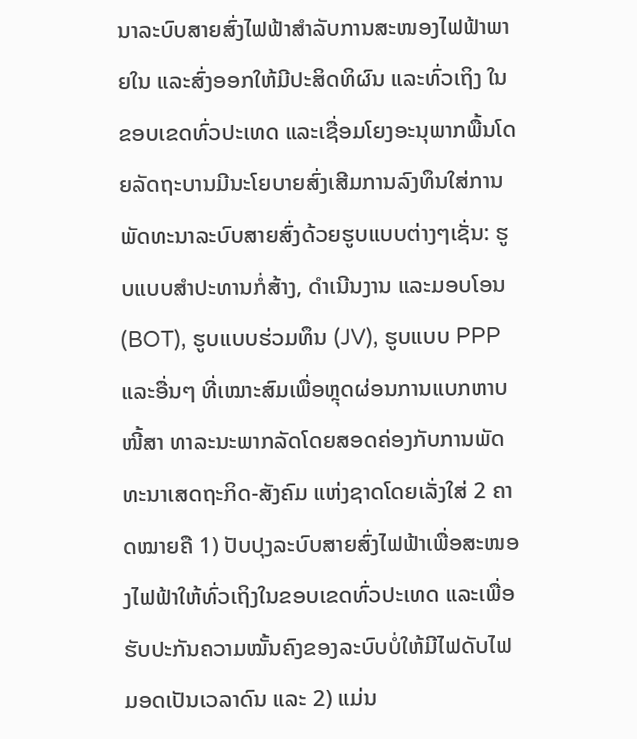ນາລະບົບສາຍສົ່ງໄຟຟ້າສຳລັບການສະໜອງໄຟຟ້າພາຍໃນ ແລະສົ່ງອອກໃຫ້ມີປະສິດທິຜົນ ແລະທົ່ວເຖິງ ໃນຂອບເຂດທົ່ວປະເທດ ແລະເຊື່ອມໂຍງອະນຸພາກພື້ນໂດຍລັດຖະບານມີນະໂຍບາຍສົ່ງເສີມການລົງທຶນໃສ່ການພັດທະນາລະບົບສາຍສົ່ງດ້ວຍຮູບແບບຕ່າງໆເຊັ່ນ: ຮູບແບບສໍາປະທານກໍ່ສ້າງ, ດໍາເນີນງານ ແລະມອບໂອນ (BOT), ຮູບແບບຮ່ວມທຶນ (JV), ຮູບແບບ PPP ແລະອື່ນໆ ທີ່ເໝາະສົມເພື່ອຫຼຸດຜ່ອນການແບກຫາບໜີ້ສາ ທາລະນະພາກລັດໂດຍສອດຄ່ອງກັບການພັດທະນາເສດຖະກິດ-ສັງຄົມ ແຫ່ງຊາດໂດຍເລັ່ງໃສ່ 2 ຄາດໝາຍຄື 1) ປັບປຸງລະບົບສາຍສົ່ງໄຟຟ້າເພື່ອສະໜອງໄຟຟ້າໃຫ້ທົ່ວເຖິງໃນຂອບເຂດທົ່ວປະເທດ ແລະເພື່ອຮັບປະກັນຄວາມໝັ້ນຄົງຂອງລະບົບບໍ່ໃຫ້ມີໄຟດັບໄຟມອດເປັນເວລາດົນ ແລະ 2) ແມ່ນ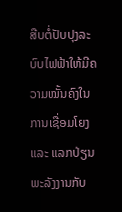ສືບຕໍ່ປັບປຸງລະບົບໄຟຟ້າໃຫ້ມີຄວາມໝັ້ນຄົງໃນການເຊື່ອມໂຍງ ແລະ ແລກປ່ຽນພະລັງງານກັບ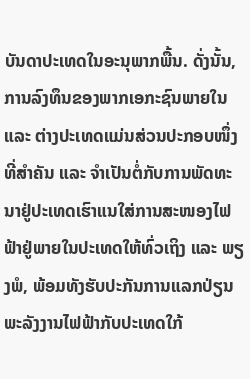ບັນດາປະເທດໃນອະນຸພາກພື້ນ. ດັ່ງນັ້ນ, ການລົງທຶນຂອງພາກເອກະຊົນພາຍໃນ ແລະ ຕ່າງປະເທດແມ່ນສ່ວນປະກອບໜຶ່ງທີ່ສຳຄັນ ແລະ ຈຳເປັນຕໍ່ກັບການພັດທະນາຢູ່ປະເທດເຮົາແນໃສ່ການສະໜອງໄຟຟ້າຢູ່ພາຍໃນປະເທດໃຫ້ທົ່ວເຖິງ ແລະ ພຽງພໍ, ພ້ອມທັງຮັບປະກັນການແລກປ່ຽນພະລັງງານໄຟຟ້າກັບປະເທດໃກ້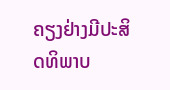ຄຽງຢ່າງມີປະສິດທິພາບ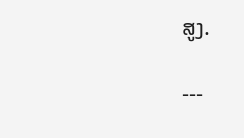ສູງ.

---